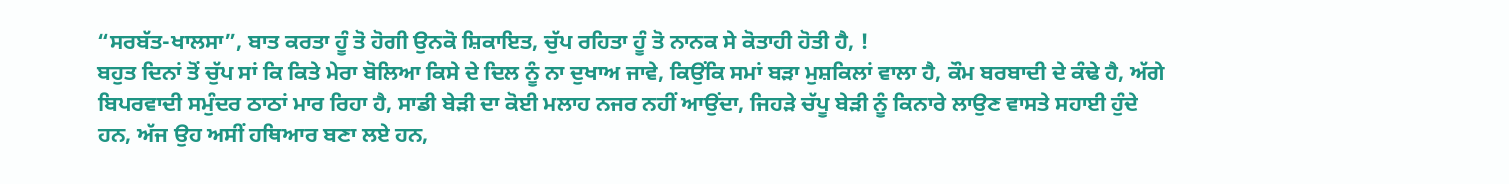“ਸਰਬੱਤ-ਖਾਲਸਾ”, ਬਾਤ ਕਰਤਾ ਹੂੰ ਤੋ ਹੋਗੀ ਉਨਕੋ ਸ਼ਿਕਾਇਤ, ਚੁੱਪ ਰਹਿਤਾ ਹੂੰ ਤੋ ਨਾਨਕ ਸੇ ਕੋਤਾਹੀ ਹੋਤੀ ਹੈ, !
ਬਹੁਤ ਦਿਨਾਂ ਤੋਂ ਚੁੱਪ ਸਾਂ ਕਿ ਕਿਤੇ ਮੇਰਾ ਬੋਲਿਆ ਕਿਸੇ ਦੇ ਦਿਲ ਨੂੰ ਨਾ ਦੁਖਾਅ ਜਾਵੇ, ਕਿਉਂਕਿ ਸਮਾਂ ਬੜਾ ਮੁਸ਼ਕਿਲਾਂ ਵਾਲਾ ਹੈ, ਕੌਮ ਬਰਬਾਦੀ ਦੇ ਕੰਢੇ ਹੈ, ਅੱਗੇ ਬਿਪਰਵਾਦੀ ਸਮੁੰਦਰ ਠਾਠਾਂ ਮਾਰ ਰਿਹਾ ਹੈ, ਸਾਡੀ ਬੇੜੀ ਦਾ ਕੋਈ ਮਲਾਹ ਨਜਰ ਨਹੀਂ ਆਉਂਦਾ, ਜਿਹੜੇ ਚੱਪੂ ਬੇੜੀ ਨੂੰ ਕਿਨਾਰੇ ਲਾਉਣ ਵਾਸਤੇ ਸਹਾਈ ਹੁੰਦੇ ਹਨ, ਅੱਜ ਉਹ ਅਸੀਂ ਹਥਿਆਰ ਬਣਾ ਲਏ ਹਨ,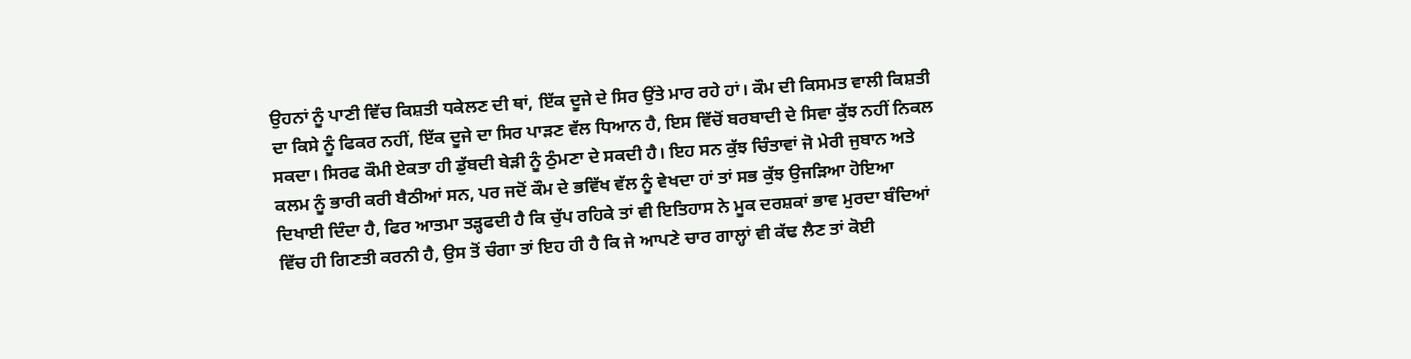ਉਹਨਾਂ ਨੂੰ ਪਾਣੀ ਵਿੱਚ ਕਿਸ਼ਤੀ ਧਕੇਲਣ ਦੀ ਥਾਂ, ਇੱਕ ਦੂਜੇ ਦੇ ਸਿਰ ਉਂਤੇ ਮਾਰ ਰਹੇ ਹਾਂ। ਕੌਮ ਦੀ ਕਿਸਮਤ ਵਾਲੀ ਕਿਸ਼ਤੀ ਦਾ ਕਿਸੇ ਨੂੰ ਫਿਕਰ ਨਹੀਂ, ਇੱਕ ਦੂਜੇ ਦਾ ਸਿਰ ਪਾੜਣ ਵੱਲ ਧਿਆਨ ਹੈ, ਇਸ ਵਿੱਚੋਂ ਬਰਬਾਦੀ ਦੇ ਸਿਵਾ ਕੁੱਝ ਨਹੀਂ ਨਿਕਲ ਸਕਦਾ। ਸਿਰਫ ਕੌਮੀ ਏਕਤਾ ਹੀ ਡੁੱਬਦੀ ਬੇੜੀ ਨੂੰ ਠੁੰਮਣਾ ਦੇ ਸਕਦੀ ਹੈ। ਇਹ ਸਨ ਕੁੱਝ ਚਿੰਤਾਵਾਂ ਜੋ ਮੇਰੀ ਜੁਬਾਨ ਅਤੇ ਕਲਮ ਨੂੰ ਭਾਰੀ ਕਰੀ ਬੈਠੀਆਂ ਸਨ, ਪਰ ਜਦੋਂ ਕੌਮ ਦੇ ਭਵਿੱਖ ਵੱਲ ਨੂੰ ਵੇਖਦਾ ਹਾਂ ਤਾਂ ਸਭ ਕੁੱਝ ਉਜੜਿਆ ਹੋਇਆ ਦਿਖਾਈ ਦਿੰਦਾ ਹੈ, ਫਿਰ ਆਤਮਾ ਤੜ੍ਹਫਦੀ ਹੈ ਕਿ ਚੁੱਪ ਰਹਿਕੇ ਤਾਂ ਵੀ ਇਤਿਹਾਸ ਨੇ ਮੂਕ ਦਰਸ਼ਕਾਂ ਭਾਵ ਮੁਰਦਾ ਬੰਦਿਆਂ ਵਿੱਚ ਹੀ ਗਿਣਤੀ ਕਰਨੀ ਹੈ, ਉਸ ਤੋਂ ਚੰਗਾ ਤਾਂ ਇਹ ਹੀ ਹੈ ਕਿ ਜੇ ਆਪਣੇ ਚਾਰ ਗਾਲ੍ਹਾਂ ਵੀ ਕੱਢ ਲੈਣ ਤਾਂ ਕੋਈ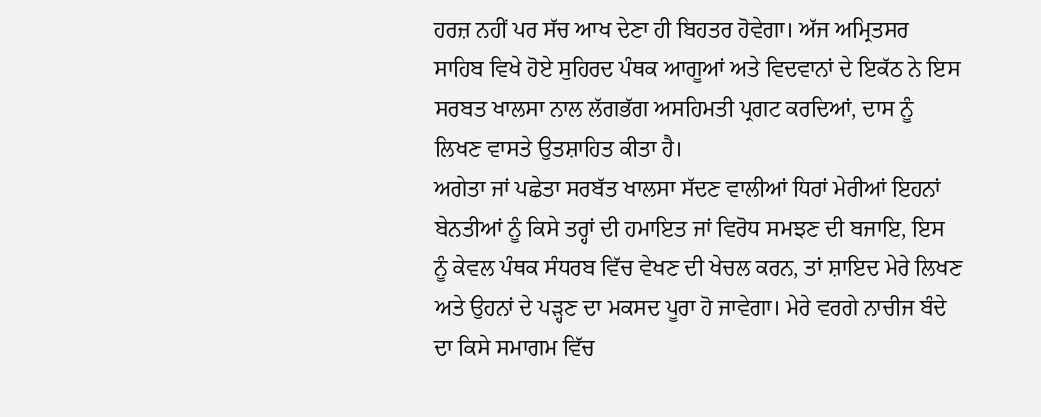ਹਰਜ਼ ਨਹੀਂ ਪਰ ਸੱਚ ਆਖ ਦੇਣਾ ਹੀ ਬਿਹਤਰ ਹੋਵੇਗਾ। ਅੱਜ ਅਮ੍ਰਿਤਸਰ ਸਾਹਿਬ ਵਿਖੇ ਹੋਏ ਸੁਹਿਰਦ ਪੰਥਕ ਆਗੂਆਂ ਅਤੇ ਵਿਦਵਾਨਾਂ ਦੇ ਇਕੱਠ ਨੇ ਇਸ ਸਰਬਤ ਖਾਲਸਾ ਨਾਲ ਲੱਗਭੱਗ ਅਸਹਿਮਤੀ ਪ੍ਰਗਟ ਕਰਦਿਆਂ, ਦਾਸ ਨੂੰ ਲਿਖਣ ਵਾਸਤੇ ਉਤਸ਼ਾਹਿਤ ਕੀਤਾ ਹੈ।
ਅਗੇਤਾ ਜਾਂ ਪਛੇਤਾ ਸਰਬੱਤ ਖਾਲਸਾ ਸੱਦਣ ਵਾਲੀਆਂ ਧਿਰਾਂ ਮੇਰੀਆਂ ਇਹਨਾਂ ਬੇਨਤੀਆਂ ਨੂੰ ਕਿਸੇ ਤਰ੍ਹਾਂ ਦੀ ਹਮਾਇਤ ਜਾਂ ਵਿਰੋਧ ਸਮਝਣ ਦੀ ਬਜਾਇ, ਇਸ ਨੂੰ ਕੇਵਲ ਪੰਥਕ ਸੰਧਰਬ ਵਿੱਚ ਵੇਖਣ ਦੀ ਖੇਚਲ ਕਰਨ, ਤਾਂ ਸ਼ਾਇਦ ਮੇਰੇ ਲਿਖਣ ਅਤੇ ਉਹਨਾਂ ਦੇ ਪੜ੍ਹਣ ਦਾ ਮਕਸਦ ਪੂਰਾ ਹੋ ਜਾਵੇਗਾ। ਮੇਰੇ ਵਰਗੇ ਨਾਚੀਜ ਬੰਦੇ ਦਾ ਕਿਸੇ ਸਮਾਗਮ ਵਿੱਚ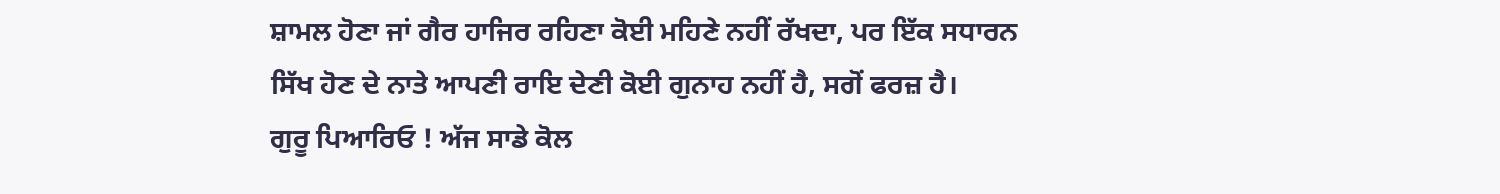ਸ਼ਾਮਲ ਹੋਣਾ ਜਾਂ ਗੈਰ ਹਾਜਿਰ ਰਹਿਣਾ ਕੋਈ ਮਹਿਣੇ ਨਹੀਂ ਰੱਖਦਾ, ਪਰ ਇੱਕ ਸਧਾਰਨ ਸਿੱਖ ਹੋਣ ਦੇ ਨਾਤੇ ਆਪਣੀ ਰਾਇ ਦੇਣੀ ਕੋਈ ਗੁਨਾਹ ਨਹੀਂ ਹੈ, ਸਗੋਂ ਫਰਜ਼ ਹੈ।
ਗੁਰੂ ਪਿਆਰਿਓ ! ਅੱਜ ਸਾਡੇ ਕੋਲ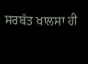ਸਰਬੱਤ ਖਾਲਸਾ ਹੀ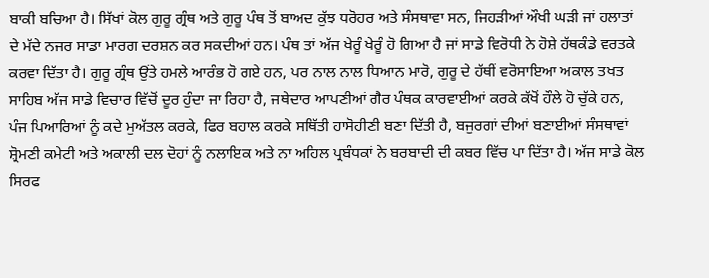ਬਾਕੀ ਬਚਿਆ ਹੈ। ਸਿੱਖਾਂ ਕੋਲ ਗੁਰੂ ਗ੍ਰੰਥ ਅਤੇ ਗੁਰੂ ਪੰਥ ਤੋਂ ਬਾਅਦ ਕੁੱਝ ਧਰੋਹਰ ਅਤੇ ਸੰਸਥਾਵਾ ਸਨ, ਜਿਹੜੀਆਂ ਔਖੀ ਘੜੀ ਜਾਂ ਹਲਾਤਾਂ ਦੇ ਮੱਦੇ ਨਜਰ ਸਾਡਾ ਮਾਰਗ ਦਰਸ਼ਨ ਕਰ ਸਕਦੀਆਂ ਹਨ। ਪੰਥ ਤਾਂ ਅੱਜ ਖੇਰੂੰ ਖੇਰੂੰ ਹੋ ਗਿਆ ਹੈ ਜਾਂ ਸਾਡੇ ਵਿਰੋਧੀ ਨੇ ਹੋਸ਼ੇ ਹੱਥਕੰਡੇ ਵਰਤਕੇ ਕਰਵਾ ਦਿੱਤਾ ਹੈ। ਗੁਰੂ ਗ੍ਰੰਥ ਉਂਤੇ ਹਮਲੇ ਆਰੰਭ ਹੋ ਗਏ ਹਨ, ਪਰ ਨਾਲ ਨਾਲ ਧਿਆਨ ਮਾਰੋ, ਗੁਰੂ ਦੇ ਹੱਥੀਂ ਵਰੋਸਾਇਆ ਅਕਾਲ ਤਖਤ ਸਾਹਿਬ ਅੱਜ ਸਾਡੇ ਵਿਚਾਰ ਵਿੱਚੋਂ ਦੂਰ ਹੁੰਦਾ ਜਾ ਰਿਹਾ ਹੈ, ਜਥੇਦਾਰ ਆਪਣੀਆਂ ਗੈਰ ਪੰਥਕ ਕਾਰਵਾਈਆਂ ਕਰਕੇ ਕੱਖੋਂ ਹੌਲੇ ਹੋ ਚੁੱਕੇ ਹਨ, ਪੰਜ ਪਿਆਰਿਆਂ ਨੂੰ ਕਦੇ ਮੁਅੱਤਲ ਕਰਕੇ, ਫਿਰ ਬਹਾਲ ਕਰਕੇ ਸਥਿੱਤੀ ਹਾਸੋਹੀਣੀ ਬਣਾ ਦਿੱਤੀ ਹੈ, ਬਜੁਰਗਾਂ ਦੀਆਂ ਬਣਾਈਆਂ ਸੰਸਥਾਵਾਂ ਸ਼੍ਰੋਮਣੀ ਕਮੇਟੀ ਅਤੇ ਅਕਾਲੀ ਦਲ ਦੋਹਾਂ ਨੂੰ ਨਲਾਇਕ ਅਤੇ ਨਾ ਅਹਿਲ ਪ੍ਰਬੰਧਕਾਂ ਨੇ ਬਰਬਾਦੀ ਦੀ ਕਬਰ ਵਿੱਚ ਪਾ ਦਿੱਤਾ ਹੈ। ਅੱਜ ਸਾਡੇ ਕੋਲ ਸਿਰਫ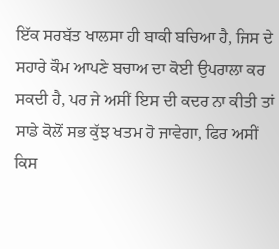ਇੱਕ ਸਰਬੱਤ ਖਾਲਸਾ ਹੀ ਬਾਕੀ ਬਚਿਆ ਹੈ, ਜਿਸ ਦੇ ਸਹਾਰੇ ਕੌਮ ਆਪਣੇ ਬਚਾਅ ਦਾ ਕੋਈ ਉਪਰਾਲਾ ਕਰ ਸਕਦੀ ਹੈ, ਪਰ ਜੇ ਅਸੀਂ ਇਸ ਦੀ ਕਦਰ ਨਾ ਕੀਤੀ ਤਾਂ ਸਾਡੇ ਕੋਲੋਂ ਸਭ ਕੁੱਝ ਖਤਮ ਹੋ ਜਾਵੇਗਾ, ਫਿਰ ਅਸੀਂ ਕਿਸ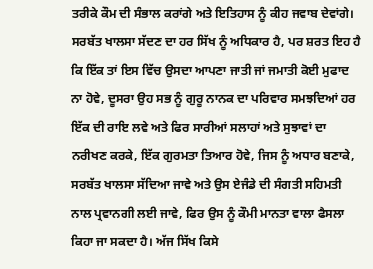ਤਰੀਕੇ ਕੌਮ ਦੀ ਸੰਭਾਲ ਕਰਾਂਗੇ ਅਤੇ ਇਤਿਹਾਸ ਨੂੰ ਕੀਹ ਜਵਾਬ ਦੇਵਾਂਗੇ।
ਸਰਬੱਤ ਖਾਲਸਾ ਸੱਦਣ ਦਾ ਹਰ ਸਿੱਖ ਨੂੰ ਅਧਿਕਾਰ ਹੈ, ਪਰ ਸ਼ਰਤ ਇਹ ਹੈ ਕਿ ਇੱਕ ਤਾਂ ਇਸ ਵਿੱਚ ਉਸਦਾ ਆਪਣਾ ਜਾਤੀ ਜਾਂ ਜਮਾਤੀ ਕੋਈ ਮੁਫਾਦ ਨਾ ਹੋਵੇ, ਦੂਸਰਾ ਉਹ ਸਭ ਨੂੰ ਗੁਰੂ ਨਾਨਕ ਦਾ ਪਰਿਵਾਰ ਸਮਝਦਿਆਂ ਹਰ ਇੱਕ ਦੀ ਰਾਇ ਲਵੇ ਅਤੇ ਫਿਰ ਸਾਰੀਆਂ ਸਲਾਹਾਂ ਅਤੇ ਸੁਝਾਵਾਂ ਦਾ ਨਰੀਖਣ ਕਰਕੇ, ਇੱਕ ਗੁਰਮਤਾ ਤਿਆਰ ਹੋਵੇ, ਜਿਸ ਨੂੰ ਅਧਾਰ ਬਣਾਕੇ, ਸਰਬੱਤ ਖਾਲਸਾ ਸੱਦਿਆ ਜਾਵੇ ਅਤੇ ਉਸ ਏਜੰਡੇ ਦੀ ਸੰਗਤੀ ਸਹਿਮਤੀ ਨਾਲ ਪ੍ਰਵਾਨਗੀ ਲਈ ਜਾਵੇ, ਫਿਰ ਉਸ ਨੂੰ ਕੌਮੀ ਮਾਨਤਾ ਵਾਲਾ ਫੈਸਲਾ ਕਿਹਾ ਜਾ ਸਕਦਾ ਹੈ। ਅੱਜ ਸਿੱਖ ਕਿਸੇ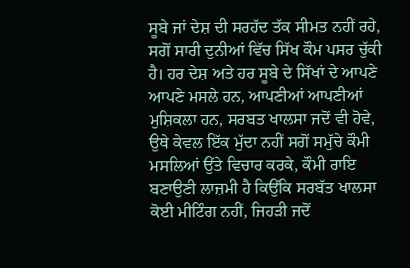ਸੂਬੇ ਜਾਂ ਦੇਸ਼ ਦੀ ਸਰਹੱਦ ਤੱਕ ਸੀਮਤ ਨਹੀਂ ਰਹੇ, ਸਗੋਂ ਸਾਰੀ ਦੁਨੀਆਂ ਵਿੱਚ ਸਿੱਖ ਕੌਮ ਪਸਰ ਚੁੱਕੀ ਹੈ। ਹਰ ਦੇਸ਼ ਅਤੇ ਹਰ ਸੂਬੇ ਦੇ ਸਿੱਖਾਂ ਦੇ ਆਪਣੇ ਆਪਣੇ ਮਸਲੇ ਹਨ, ਆਪਣੀਆਂ ਆਪਣੀਆਂ ਮੁਸ਼ਿਕਲਾ ਹਨ, ਸਰਬਤ ਖਾਲਸਾ ਜਦੋਂ ਵੀ ਹੋਵੇ, ਉਥੇ ਕੇਵਲ ਇੱਕ ਮੁੱਦਾ ਨਹੀਂ ਸਗੋਂ ਸਮੁੱਚੇ ਕੌਮੀ ਮਸਲਿਆਂ ਉਂਤੇ ਵਿਚਾਰ ਕਰਕੇ, ਕੌਮੀ ਰਾਇ ਬਣਾਉਣੀ ਲਾਜ਼ਮੀ ਹੈ ਕਿਉਂਕਿ ਸਰਬੱਤ ਖਾਲਸਾ ਕੋਈ ਮੀਟਿੰਗ ਨਹੀਂ, ਜਿਹੜੀ ਜਦੋਂ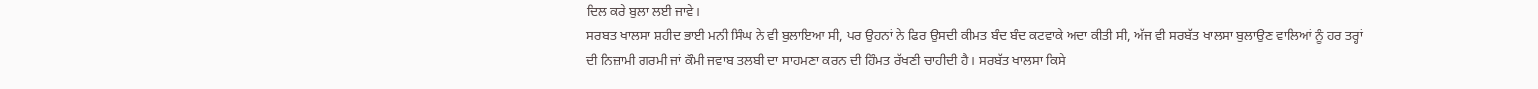ਦਿਲ ਕਰੇ ਬੁਲਾ ਲਈ ਜਾਵੇ।
ਸਰਬਤ ਖਾਲਸਾ ਸ਼ਹੀਦ ਭਾਈ ਮਨੀ ਸਿੰਘ ਨੇ ਵੀ ਬੁਲਾਇਆ ਸੀ, ਪਰ ਉਹਨਾਂ ਨੇ ਫਿਰ ਉਸਦੀ ਕੀਮਤ ਬੰਦ ਬੰਦ ਕਟਵਾਕੇ ਅਦਾ ਕੀਤੀ ਸੀ, ਅੱਜ ਵੀ ਸਰਬੱਤ ਖਾਲਸਾ ਬੁਲਾਉਣ ਵਾਲਿਆਂ ਨੂੰ ਹਰ ਤਰ੍ਹਾਂ ਦੀ ਨਿਜ਼ਾਮੀ ਗਰਮੀ ਜਾਂ ਕੌਮੀ ਜਵਾਬ ਤਲਬੀ ਦਾ ਸਾਹਮਣਾ ਕਰਨ ਦੀ ਹਿੰਮਤ ਰੱਖਣੀ ਚਾਹੀਦੀ ਹੈ। ਸਰਬੱਤ ਖਾਲਸਾ ਕਿਸੇ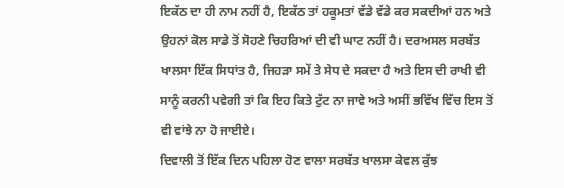ਇਕੱਠ ਦਾ ਹੀ ਨਾਮ ਨਹੀਂ ਹੈ, ਇਕੱਠ ਤਾਂ ਹਕੂਮਤਾਂ ਵੱਡੇ ਵੱਡੇ ਕਰ ਸਕਦੀਆਂ ਹਨ ਅਤੇ ਉਹਨਾਂ ਕੋਲ ਸਾਡੇ ਤੋਂ ਸੋਹਣੇ ਚਿਹਰਿਆਂ ਦੀ ਵੀ ਘਾਟ ਨਹੀਂ ਹੈ। ਦਰਅਸਲ ਸਰਬੱਤ ਖਾਲਸਾ ਇੱਕ ਸਿਧਾਂਤ ਹੈ, ਜਿਹੜਾ ਸਮੇਂ ਤੇ ਸੇਧ ਦੇ ਸਕਦਾ ਹੈ ਅਤੇ ਇਸ ਦੀ ਰਾਖੀ ਵੀ ਸਾਨੂੰ ਕਰਨੀ ਪਵੇਗੀ ਤਾਂ ਕਿ ਇਹ ਕਿਤੇ ਟੁੱਟ ਨਾ ਜਾਵੇ ਅਤੇ ਅਸੀਂ ਭਵਿੱਖ ਵਿੱਚ ਇਸ ਤੋਂ ਵੀ ਵਾਂਝੇ ਨਾ ਹੋ ਜਾਈਏ।
ਦਿਵਾਲੀ ਤੋਂ ਇੱਕ ਦਿਨ ਪਹਿਲਾ ਹੋਣ ਵਾਲਾ ਸਰਬੱਤ ਖਾਲਸਾ ਕੇਵਲ ਕੁੱਝ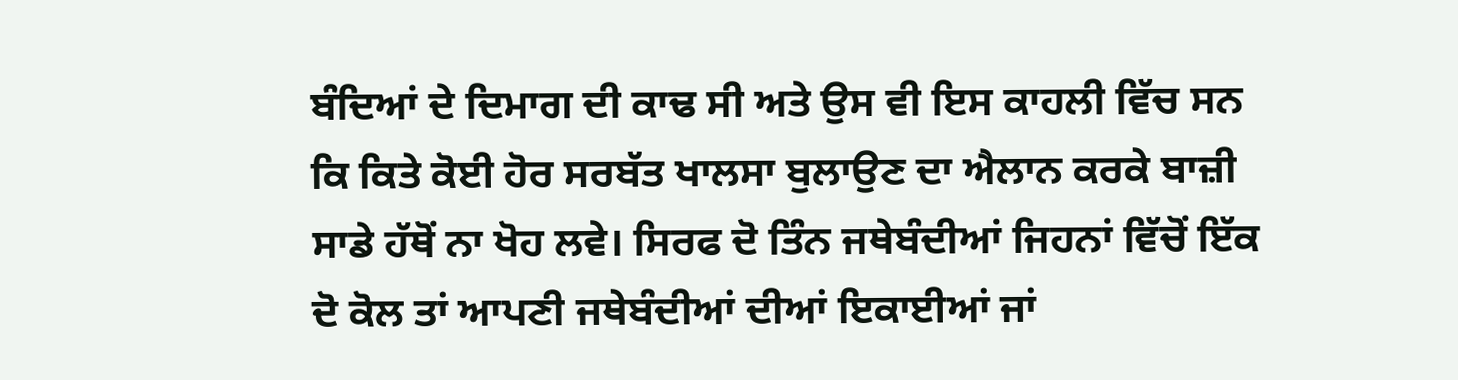ਬੰਦਿਆਂ ਦੇ ਦਿਮਾਗ ਦੀ ਕਾਢ ਸੀ ਅਤੇ ਉਸ ਵੀ ਇਸ ਕਾਹਲੀ ਵਿੱਚ ਸਨ ਕਿ ਕਿਤੇ ਕੋਈ ਹੋਰ ਸਰਬੱਤ ਖਾਲਸਾ ਬੁਲਾਉਣ ਦਾ ਐਲਾਨ ਕਰਕੇ ਬਾਜ਼ੀ ਸਾਡੇ ਹੱਥੋਂ ਨਾ ਖੋਹ ਲਵੇ। ਸਿਰਫ ਦੋ ਤਿੰਨ ਜਥੇਬੰਦੀਆਂ ਜਿਹਨਾਂ ਵਿੱਚੋਂ ਇੱਕ ਦੋ ਕੋਲ ਤਾਂ ਆਪਣੀ ਜਥੇਬੰਦੀਆਂ ਦੀਆਂ ਇਕਾਈਆਂ ਜਾਂ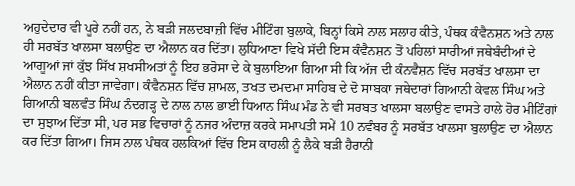ਅਹੁਦੇਦਾਰ ਵੀ ਪੂਰੇ ਨਹੀਂ ਹਨ, ਨੇ ਬੜੀ ਜਲਦਬਾਜ਼ੀ ਵਿੱਚ ਮੀਟਿੰਗ ਬੁਲਾਕੇ, ਬਿਨ੍ਹਾਂ ਕਿਸੇ ਨਾਲ ਸਲਾਹ ਕੀਤੇ, ਪੰਥਕ ਕੰਵੈਨਸ਼ਨ ਅਤੇ ਨਾਲ ਹੀ ਸਰਬੱਤ ਖਾਲਸਾ ਬਲਾਉਣ ਦਾ ਐਲਾਨ ਕਰ ਦਿੱਤਾ। ਲੁਧਿਆਣਾ ਵਿਖੇ ਸੱਦੀ ਇਸ ਕੰਵੈਨਸ਼ਨ ਤੋਂ ਪਹਿਲਾਂ ਸਾਰੀਆਂ ਜਥੇਬੰਦੀਆਂ ਦੇ ਆਗੂਆਂ ਜਾਂ ਕੁੱਝ ਸਿੱਖ ਸ਼ਖਸੀਅਤਾਂ ਨੂੰ ਇਹ ਭਰੋਸਾ ਦੇ ਕੇ ਬੁਲਾਇਆ ਗਿਆ ਸੀ ਕਿ ਅੱਜ ਦੀ ਕੰਨਵੈਸ਼ਨ ਵਿੱਚ ਸਰਬੱਤ ਖਾਲਸਾ ਦਾ ਐਲਾਨ ਨਹੀਂ ਕੀਤਾ ਜਾਵੇਗਾ। ਕੰਵੈਨਸ਼ਨ ਵਿੱਚ ਸ਼ਾਮਲ, ਤਖਤ ਦਮਦਮਾ ਸਾਹਿਬ ਦੇ ਦੋ ਸਾਬਕਾ ਜਥੇਦਾਰਾਂ ਗਿਆਨੀ ਕੇਵਲ ਸਿੰਘ ਅਤੇ ਗਿਆਨੀ ਬਲਵੰਤ ਸਿੰਘ ਨੰਦਗੜ੍ਹ ਦੇ ਨਾਲ ਨਾਲ ਭਾਈ ਧਿਆਨ ਸਿੰਘ ਮੰਡ ਨੇ ਵੀ ਸਰਬਤ ਖਾਲਸਾ ਬਲਾਉਣ ਵਾਸਤੇ ਹਾਲੇ ਹੋਰ ਮੀਟਿੰਗਾਂ ਦਾ ਸੁਝਾਅ ਦਿੱਤਾ ਸੀ, ਪਰ ਸਭ ਵਿਚਾਰਾਂ ਨੂੰ ਨਜਰ ਅੰਦਾਜ਼ ਕਰਕੇ ਸਮਾਪਤੀ ਸਮੇਂ 10 ਨਵੰਬਰ ਨੂੰ ਸਰਬੱਤ ਖਾਲਸਾ ਬੁਲਾਉਣ ਦਾ ਐਲਾਨ ਕਰ ਦਿੱਤਾ ਗਿਆ। ਜਿਸ ਨਾਲ ਪੰਥਕ ਹਲਕਿਆਂ ਵਿੱਚ ਇਸ ਕਾਹਲੀ ਨੂੰ ਲੈਕੇ ਬੜੀ ਹੈਰਾਨੀ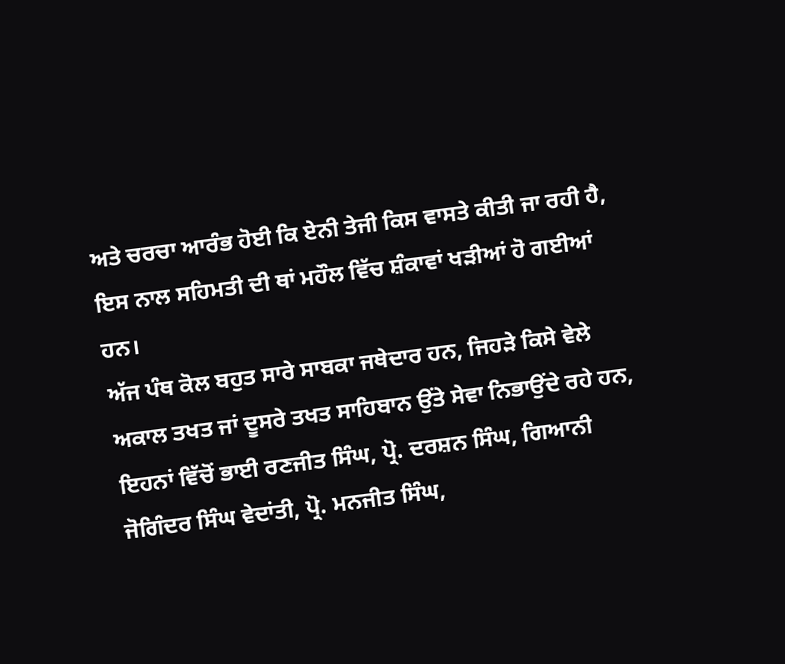ਅਤੇ ਚਰਚਾ ਆਰੰਭ ਹੋਈ ਕਿ ਏਨੀ ਤੇਜੀ ਕਿਸ ਵਾਸਤੇ ਕੀਤੀ ਜਾ ਰਹੀ ਹੈ, ਇਸ ਨਾਲ ਸਹਿਮਤੀ ਦੀ ਥਾਂ ਮਹੌਲ ਵਿੱਚ ਸ਼ੰਕਾਵਾਂ ਖੜੀਆਂ ਹੋ ਗਈਆਂ ਹਨ।
ਅੱਜ ਪੰਥ ਕੋਲ ਬਹੁਤ ਸਾਰੇ ਸਾਬਕਾ ਜਥੇਦਾਰ ਹਨ, ਜਿਹੜੇ ਕਿਸੇ ਵੇਲੇ ਅਕਾਲ ਤਖਤ ਜਾਂ ਦੂਸਰੇ ਤਖਤ ਸਾਹਿਬਾਨ ਉਂਤੇ ਸੇਵਾ ਨਿਭਾਉਂਦੇ ਰਹੇ ਹਨ, ਇਹਨਾਂ ਵਿੱਚੋਂ ਭਾਈ ਰਣਜੀਤ ਸਿੰਘ, ਪ੍ਰੋ. ਦਰਸ਼ਨ ਸਿੰਘ, ਗਿਆਨੀ ਜੋਗਿੰਦਰ ਸਿੰਘ ਵੇਦਾਂਤੀ, ਪ੍ਰੋ. ਮਨਜੀਤ ਸਿੰਘ,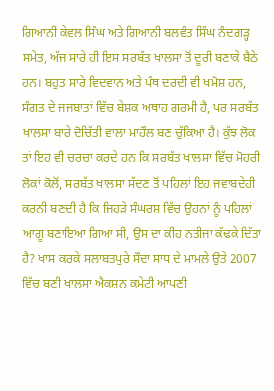ਗਿਆਨੀ ਕੇਵਲ ਸਿੰਘ ਅਤੇ ਗਿਆਨੀ ਬਲਵੰਤ ਸਿੰਘ ਨੰਦਗੜ੍ਹ ਸਮੇਤ, ਅੱਜ ਸਾਰੇ ਹੀ ਇਸ ਸਰਬੱਤ ਖਾਲਸਾ ਤੋਂ ਦੂਰੀ ਬਣਾਕੇ ਬੈਠੇ ਹਨ। ਬਹੁਤ ਸਾਰੇ ਵਿਦਵਾਨ ਅਤੇ ਪੰਥ ਦਰਦੀ ਵੀ ਖਮੋਸ਼ ਹਨ, ਸੰਗਤ ਦੇ ਜਜਬਾਤਾਂ ਵਿੱਚ ਬੇਸ਼ਕ ਅਥਾਹ ਗਰਮੀ ਹੈ, ਪਰ ਸਰਬੱਤ ਖਾਲਸਾ ਬਾਰੇ ਦੋਚਿੱਤੀ ਵਾਲਾ ਮਾਹੌਲ ਬਣ ਚੁੱਕਿਆ ਹੈ। ਕੁੱਝ ਲੋਕ ਤਾਂ ਇਹ ਵੀ ਚਰਚਾ ਕਰਦੇ ਹਨ ਕਿ ਸਰਬੱਤ ਖਾਲਸਾ ਵਿੱਚ ਮੋਹਰੀ ਲੋਕਾਂ ਕੋਲੋਂ, ਸਰਬੱਤ ਖਾਲਸਾ ਸੱਦਣ ਤੋਂ ਪਹਿਲਾਂ ਇਹ ਜਵਾਬਦੇਹੀ ਕਰਨੀ ਬਣਦੀ ਹੈ ਕਿ ਜਿਹੜੇ ਸੰਘਰਸ਼ ਵਿੱਚ ਉਹਨਾਂ ਨੂੰ ਪਹਿਲਾਂ ਆਗੂ ਬਣਾਇਆ ਗਿਆ ਸੀ, ਉਸ ਦਾ ਕੀਹ ਨਤੀਜਾ ਕੱਢਕੇ ਦਿੱਤਾ ਹੈ? ਖਾਸ ਕਰਕੇ ਸਲਾਬਤਪੁਰੇ ਸੌਦਾ ਸਾਧ ਦੇ ਮਾਮਲੇ ਉਤੇ 2007 ਵਿੱਚ ਬਣੀ ਖਾਲਸਾ ਐਕਸ਼ਨ ਕਮੇਟੀ ਆਪਣੀ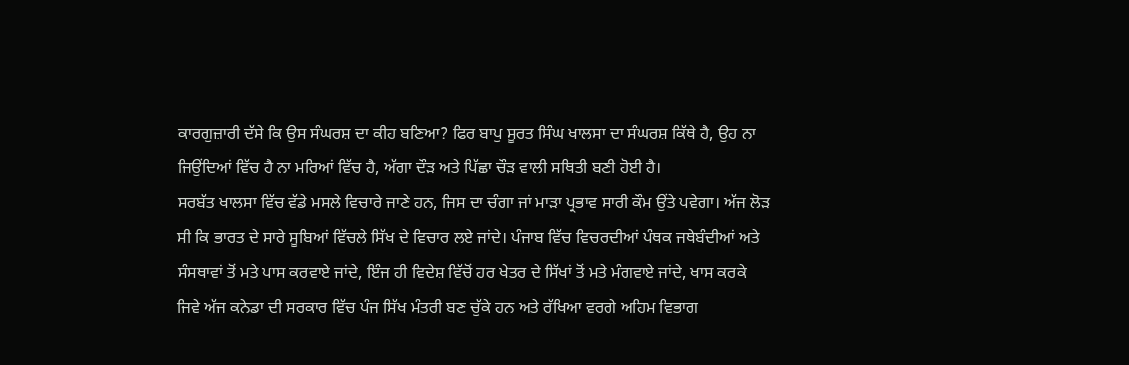ਕਾਰਗੁਜ਼ਾਰੀ ਦੱਸੇ ਕਿ ਉਸ ਸੰਘਰਸ਼ ਦਾ ਕੀਹ ਬਣਿਆ? ਫਿਰ ਬਾਪੁ ਸੂਰਤ ਸਿੰਘ ਖਾਲਸਾ ਦਾ ਸੰਘਰਸ਼ ਕਿੱਥੇ ਹੈ, ਉਹ ਨਾ ਜਿਉਂਦਿਆਂ ਵਿੱਚ ਹੈ ਨਾ ਮਰਿਆਂ ਵਿੱਚ ਹੈ, ਅੱਗਾ ਦੌੜ ਅਤੇ ਪਿੱਛਾ ਚੌੜ ਵਾਲੀ ਸਥਿਤੀ ਬਣੀ ਹੋਈ ਹੈ।
ਸਰਬੱਤ ਖਾਲਸਾ ਵਿੱਚ ਵੱਡੇ ਮਸਲੇ ਵਿਚਾਰੇ ਜਾਣੇ ਹਨ, ਜਿਸ ਦਾ ਚੰਗਾ ਜਾਂ ਮਾੜਾ ਪ੍ਰਭਾਵ ਸਾਰੀ ਕੌਮ ਉਂਤੇ ਪਵੇਗਾ। ਅੱਜ ਲੋੜ ਸੀ ਕਿ ਭਾਰਤ ਦੇ ਸਾਰੇ ਸੂਬਿਆਂ ਵਿੱਚਲੇ ਸਿੱਖ ਦੇ ਵਿਚਾਰ ਲਏ ਜਾਂਦੇ। ਪੰਜਾਬ ਵਿੱਚ ਵਿਚਰਦੀਆਂ ਪੰਥਕ ਜਥੇਬੰਦੀਆਂ ਅਤੇ ਸੰਸਥਾਵਾਂ ਤੋਂ ਮਤੇ ਪਾਸ ਕਰਵਾਏ ਜਾਂਦੇ, ਇੰਜ ਹੀ ਵਿਦੇਸ਼ ਵਿੱਚੋਂ ਹਰ ਖੇਤਰ ਦੇ ਸਿੱਖਾਂ ਤੋਂ ਮਤੇ ਮੰਗਵਾਏ ਜਾਂਦੇ, ਖਾਸ ਕਰਕੇ ਜਿਵੇ ਅੱਜ ਕਨੇਡਾ ਦੀ ਸਰਕਾਰ ਵਿੱਚ ਪੰਜ ਸਿੱਖ ਮੰਤਰੀ ਬਣ ਚੁੱਕੇ ਹਨ ਅਤੇ ਰੱਖਿਆ ਵਰਗੇ ਅਹਿਮ ਵਿਭਾਗ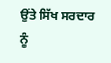ਉਂਤੇ ਸਿੱਖ ਸਰਦਾਰ ਨੂੰ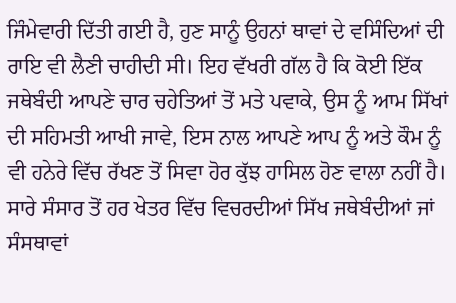ਜਿੰਮੇਵਾਰੀ ਦਿੱਤੀ ਗਈ ਹੈ, ਹੁਣ ਸਾਨੂੰ ਉਹਨਾਂ ਥਾਵਾਂ ਦੇ ਵਸਿੰਦਿਆਂ ਦੀ ਰਾਇ ਵੀ ਲੈਣੀ ਚਾਹੀਦੀ ਸੀ। ਇਹ ਵੱਖਰੀ ਗੱਲ ਹੈ ਕਿ ਕੋਈ ਇੱਕ ਜਥੇਬੰਦੀ ਆਪਣੇ ਚਾਰ ਚਹੇਤਿਆਂ ਤੋਂ ਮਤੇ ਪਵਾਕੇ, ਉਸ ਨੂੰ ਆਮ ਸਿੱਖਾਂ ਦੀ ਸਹਿਮਤੀ ਆਖੀ ਜਾਵੇ, ਇਸ ਨਾਲ ਆਪਣੇ ਆਪ ਨੂੰ ਅਤੇ ਕੌਮ ਨੂੰ ਵੀ ਹਨੇਰੇ ਵਿੱਚ ਰੱਖਣ ਤੋਂ ਸਿਵਾ ਹੋਰ ਕੁੱਝ ਹਾਸਿਲ ਹੋਣ ਵਾਲਾ ਨਹੀਂ ਹੈ। ਸਾਰੇ ਸੰਸਾਰ ਤੋਂ ਹਰ ਖੇਤਰ ਵਿੱਚ ਵਿਚਰਦੀਆਂ ਸਿੱਖ ਜਥੇਬੰਦੀਆਂ ਜਾਂ ਸੰਸਥਾਵਾਂ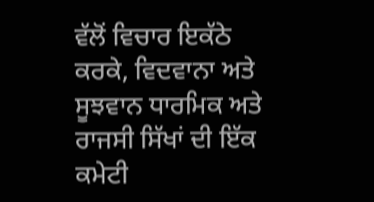ਵੱਲੋਂ ਵਿਚਾਰ ਇਕੱਠੇ ਕਰਕੇ, ਵਿਦਵਾਨਾ ਅਤੇ ਸੂਝਵਾਨ ਧਾਰਮਿਕ ਅਤੇ ਰਾਜਸੀ ਸਿੱਖਾਂ ਦੀ ਇੱਕ ਕਮੇਟੀ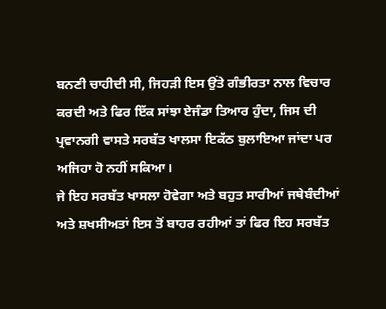ਬਨਣੀ ਚਾਹੀਦੀ ਸੀ, ਜਿਹੜੀ ਇਸ ਉਂਤੇ ਗੰਭੀਰਤਾ ਨਾਲ ਵਿਚਾਰ ਕਰਦੀ ਅਤੇ ਫਿਰ ਇੱਕ ਸਾਂਝਾ ਏਜੰਡਾ ਤਿਆਰ ਹੁੰਦਾ, ਜਿਸ ਦੀ ਪ੍ਰਵਾਨਗੀ ਵਾਸਤੇ ਸਰਬੱਤ ਖਾਲਸਾ ਇਕੱਠ ਬੁਲਾਇਆ ਜਾਂਦਾ ਪਰ ਅਜਿਹਾ ਹੋ ਨਹੀਂ ਸਕਿਆ।
ਜੇ ਇਹ ਸਰਬੱਤ ਖਾਸਲਾ ਹੋਵੇਗਾ ਅਤੇ ਬਹੁਤ ਸਾਰੀਆਂ ਜਥੇਬੰਦੀਆਂ ਅਤੇ ਸ਼ਖਸੀਅਤਾਂ ਇਸ ਤੋਂ ਬਾਹਰ ਰਹੀਆਂ ਤਾਂ ਫਿਰ ਇਹ ਸਰਬੱਤ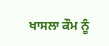ਖਾਸਲਾ ਕੌਮ ਨੂੰ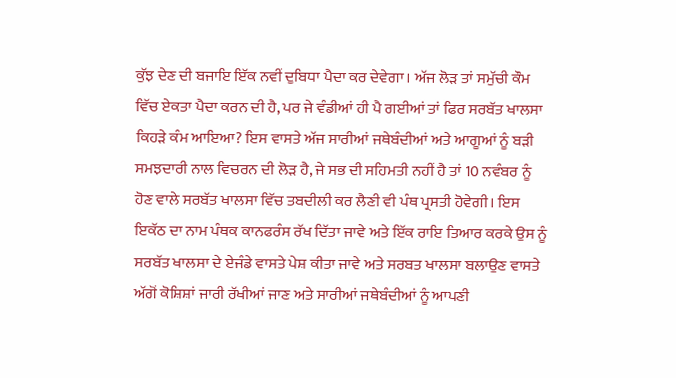ਕੁੱਝ ਦੇਣ ਦੀ ਬਜਾਇ ਇੱਕ ਨਵੀਂ ਦੁਬਿਧਾ ਪੈਦਾ ਕਰ ਦੇਵੇਗਾ। ਅੱਜ ਲੋੜ ਤਾਂ ਸਮੁੱਚੀ ਕੌਮ ਵਿੱਚ ਏਕਤਾ ਪੈਦਾ ਕਰਨ ਦੀ ਹੈ, ਪਰ ਜੇ ਵੰਡੀਆਂ ਹੀ ਪੈ ਗਈਆਂ ਤਾਂ ਫਿਰ ਸਰਬੱਤ ਖਾਲਸਾ ਕਿਹੜੇ ਕੰਮ ਆਇਆ? ਇਸ ਵਾਸਤੇ ਅੱਜ ਸਾਰੀਆਂ ਜਥੇਬੰਦੀਆਂ ਅਤੇ ਆਗੂਆਂ ਨੂੰ ਬੜੀ ਸਮਝਦਾਰੀ ਨਾਲ ਵਿਚਰਨ ਦੀ ਲੋੜ ਹੈ, ਜੇ ਸਭ ਦੀ ਸਹਿਮਤੀ ਨਹੀਂ ਹੈ ਤਾਂ 10 ਨਵੰਬਰ ਨੂੰ ਹੋਣ ਵਾਲੇ ਸਰਬੱਤ ਖਾਲਸਾ ਵਿੱਚ ਤਬਦੀਲੀ ਕਰ ਲੈਣੀ ਵੀ ਪੰਥ ਪ੍ਰਸਤੀ ਹੋਵੇਗੀ। ਇਸ ਇਕੱਠ ਦਾ ਨਾਮ ਪੰਥਕ ਕਾਨਫਰੰਸ ਰੱਖ ਦਿੱਤਾ ਜਾਵੇ ਅਤੇ ਇੱਕ ਰਾਇ ਤਿਆਰ ਕਰਕੇ ਉਸ ਨੂੰ ਸਰਬੱਤ ਖਾਲਸਾ ਦੇ ਏਜੰਡੇ ਵਾਸਤੇ ਪੇਸ਼ ਕੀਤਾ ਜਾਵੇ ਅਤੇ ਸਰਬਤ ਖਾਲਸਾ ਬਲਾਉਣ ਵਾਸਤੇ ਅੱਗੋਂ ਕੋਸ਼ਿਸ਼ਾਂ ਜਾਰੀ ਰੱਖੀਆਂ ਜਾਣ ਅਤੇ ਸਾਰੀਆਂ ਜਥੇਬੰਦੀਆਂ ਨੂੰ ਆਪਣੀ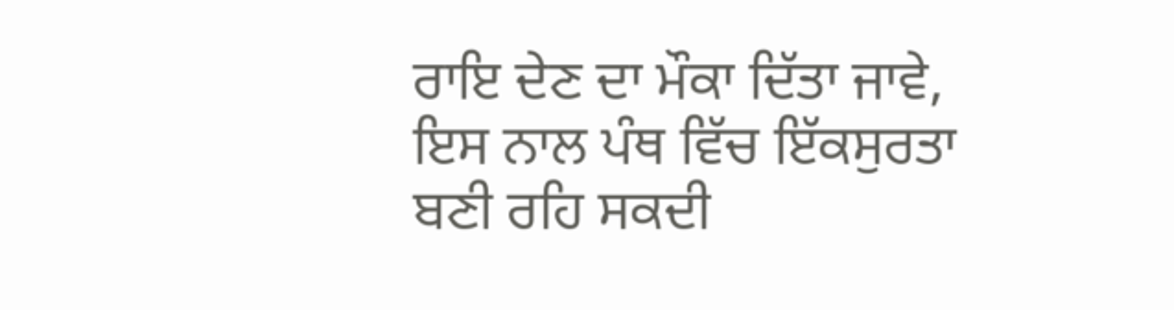ਰਾਇ ਦੇਣ ਦਾ ਮੌਕਾ ਦਿੱਤਾ ਜਾਵੇ, ਇਸ ਨਾਲ ਪੰਥ ਵਿੱਚ ਇੱਕਸੁਰਤਾ ਬਣੀ ਰਹਿ ਸਕਦੀ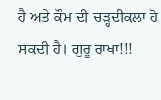ਹੈ ਅਤੇ ਕੌਮ ਦੀ ਚੜ੍ਹਦੀਕਲਾ ਹੋ ਸਕਦੀ ਹੈ। ਗੁਰੂ ਰਾਖਾ!!!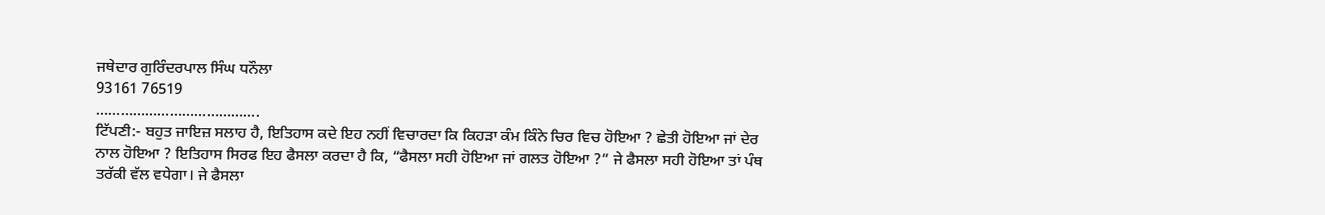ਜਥੇਦਾਰ ਗੁਰਿੰਦਰਪਾਲ ਸਿੰਘ ਧਨੌਲਾ
93161 76519
………………………………….
ਟਿੱਪਣੀ:- ਬਹੁਤ ਜਾਇਜ਼ ਸਲਾਹ ਹੈ, ਇਤਿਹਾਸ ਕਦੇ ਇਹ ਨਹੀਂ ਵਿਚਾਰਦਾ ਕਿ ਕਿਹੜਾ ਕੰਮ ਕਿੰਨੇ ਚਿਰ ਵਿਚ ਹੋਇਆ ? ਛੇਤੀ ਹੋਇਆ ਜਾਂ ਦੇਰ ਨਾਲ ਹੋਇਆ ? ਇਤਿਹਾਸ ਸਿਰਫ ਇਹ ਫੈਸਲਾ ਕਰਦਾ ਹੈ ਕਿ, “ਫੈਸਲਾ ਸਹੀ ਹੋਇਆ ਜਾਂ ਗਲਤ ਹੋਇਆ ?” ਜੇ ਫੈਸਲਾ ਸਹੀ ਹੋਇਆ ਤਾਂ ਪੰਥ ਤਰੱਕੀ ਵੱਲ ਵਧੇਗਾ। ਜੇ ਫੈਸਲਾ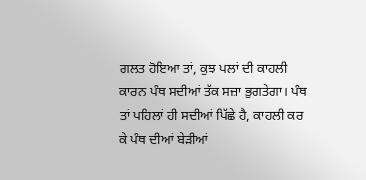ਗਲਤ ਹੋਇਆ ਤਾਂ, ਕੁਝ ਪਲਾਂ ਦੀ ਕਾਹਲੀ ਕਾਰਨ ਪੰਥ ਸਦੀਆਂ ਤੱਕ ਸਜ਼ਾ ਭੁਗਤੇਗਾ। ਪੰਥ ਤਾਂ ਪਹਿਲਾਂ ਹੀ ਸਦੀਆਂ ਪਿੱਛੇ ਹੈ, ਕਾਹਲੀ ਕਰ ਕੇ ਪੰਥ ਦੀਆਂ ਬੇੜੀਆਂ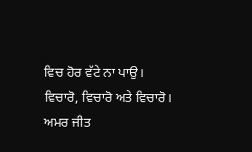ਵਿਚ ਹੋਰ ਵੱਟੇ ਨਾ ਪਾਉ। ਵਿਚਾਰੋ, ਵਿਚਾਰੋ ਅਤੇ ਵਿਚਾਰੋ।
ਅਮਰ ਜੀਤ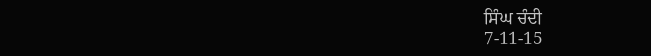ਸਿੰਘ ਚੰਦੀ
7-11-15